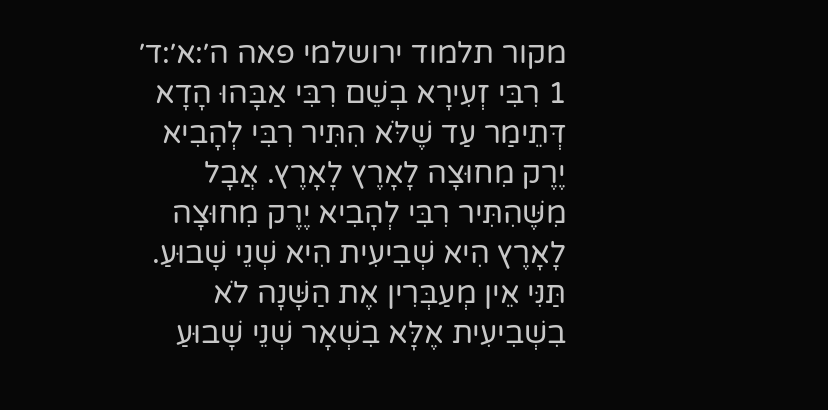מקור תלמוד ירושלמי פאה ה׳:א׳:ד׳
1 רִבִּי זְעִירָא בְשֵׁם רִבִּי אַבָּהוּ הָדָא דְּתֵימַר עַד שֶׁלֹּא הִתִּיר רִבִּי לְהָבִיא יֶרֶק מִחוּצָה לָאָרֶץ לָאָרֶץ. אֲבָל מִשֶּׁהִתִּיר רִבִּי לְהָבִיא יֶרֶק מִחוּצָה לָאָרֶץ הִיא שְׁבִיעִית הִיא שְׁנֵי שָׁבוּעַ. תַּנִּי אֵין מְעַבְּרִין אֶת הַשָּׁנָה לֹא בִשְׁבִיעִית אֶלָּא בִשְׁאָר שְׁנֵי שָׁבוּעַ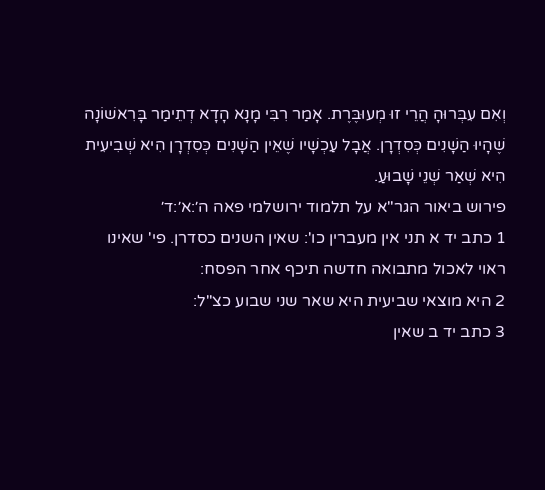וְאִם עִבְּרוּהָ הֲרֵי זוּ מְעוּבֶּרֶת. אָמַר רִבִּי מָנָא הָדָא דְתֵימַר בָּרִאשׁוֹנָה שֶׁהָיוּ הַשָׁנִים כְּסִדְרָן. אֲבָל עַכְשָׁיו שֶׁאֵין הַשָׁנִים כְּסִדְרָן הִיא שְׁבִיעִית הִיא שְׁאַר שְׁנֵי שָׁבוּעַ.
פירוש ביאור הגר"א על תלמוד ירושלמי פאה ה׳:א׳:ד׳
1 כתב יד א תני אין מעברין כו': שאין השנים כסדרן. פי' שאינו ראוי לאכול מתבואה חדשה תיכף אחר הפסח:
2 היא מוצאי שביעית היא שאר שני שבוע כצ"ל:
3 כתב יד ב שאין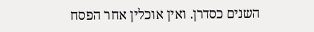השנים כסדרן. ואין אוכלין אחר הפסח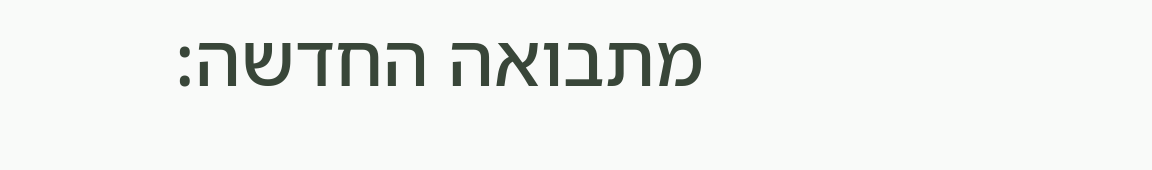מתבואה החדשה: